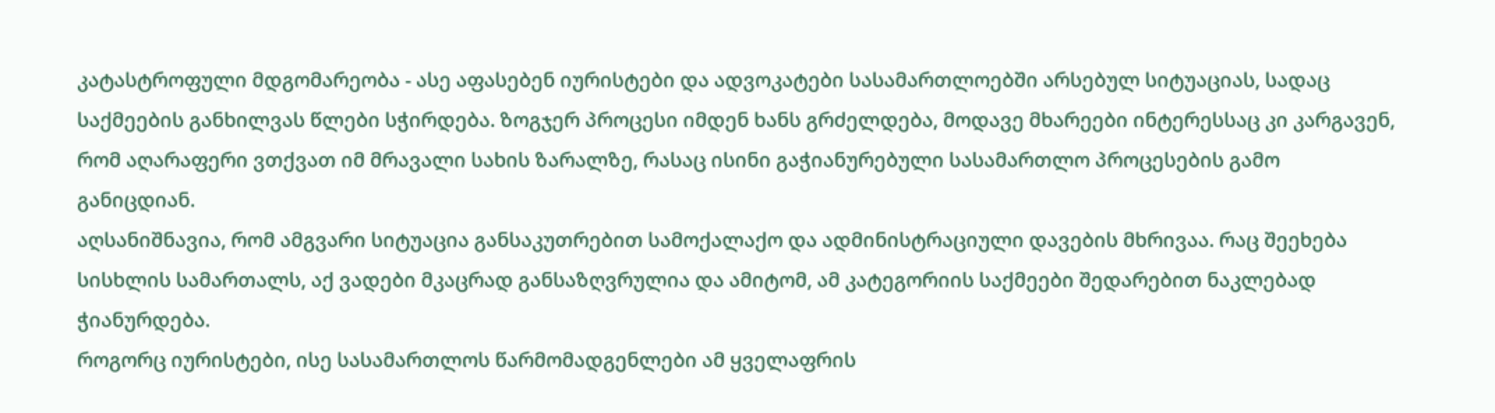კატასტროფული მდგომარეობა - ასე აფასებენ იურისტები და ადვოკატები სასამართლოებში არსებულ სიტუაციას, სადაც საქმეების განხილვას წლები სჭირდება. ზოგჯერ პროცესი იმდენ ხანს გრძელდება, მოდავე მხარეები ინტერესსაც კი კარგავენ, რომ აღარაფერი ვთქვათ იმ მრავალი სახის ზარალზე, რასაც ისინი გაჭიანურებული სასამართლო პროცესების გამო განიცდიან.
აღსანიშნავია, რომ ამგვარი სიტუაცია განსაკუთრებით სამოქალაქო და ადმინისტრაციული დავების მხრივაა. რაც შეეხება სისხლის სამართალს, აქ ვადები მკაცრად განსაზღვრულია და ამიტომ, ამ კატეგორიის საქმეები შედარებით ნაკლებად ჭიანურდება.
როგორც იურისტები, ისე სასამართლოს წარმომადგენლები ამ ყველაფრის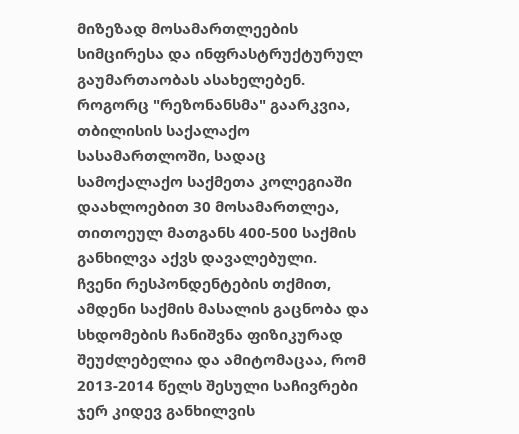მიზეზად მოსამართლეების სიმცირესა და ინფრასტრუქტურულ გაუმართაობას ასახელებენ.
როგორც "რეზონანსმა" გაარკვია, თბილისის საქალაქო სასამართლოში, სადაც სამოქალაქო საქმეთა კოლეგიაში დაახლოებით 30 მოსამართლეა, თითოეულ მათგანს 400-500 საქმის განხილვა აქვს დავალებული.
ჩვენი რესპონდენტების თქმით, ამდენი საქმის მასალის გაცნობა და სხდომების ჩანიშვნა ფიზიკურად შეუძლებელია და ამიტომაცაა, რომ 2013-2014 წელს შესული საჩივრები ჯერ კიდევ განხილვის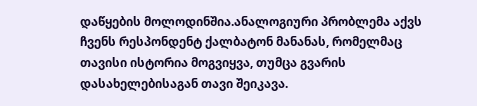დაწყების მოლოდინშია.ანალოგიური პრობლემა აქვს ჩვენს რესპონდენტ ქალბატონ მანანას, რომელმაც თავისი ისტორია მოგვიყვა, თუმცა გვარის დასახელებისაგან თავი შეიკავა.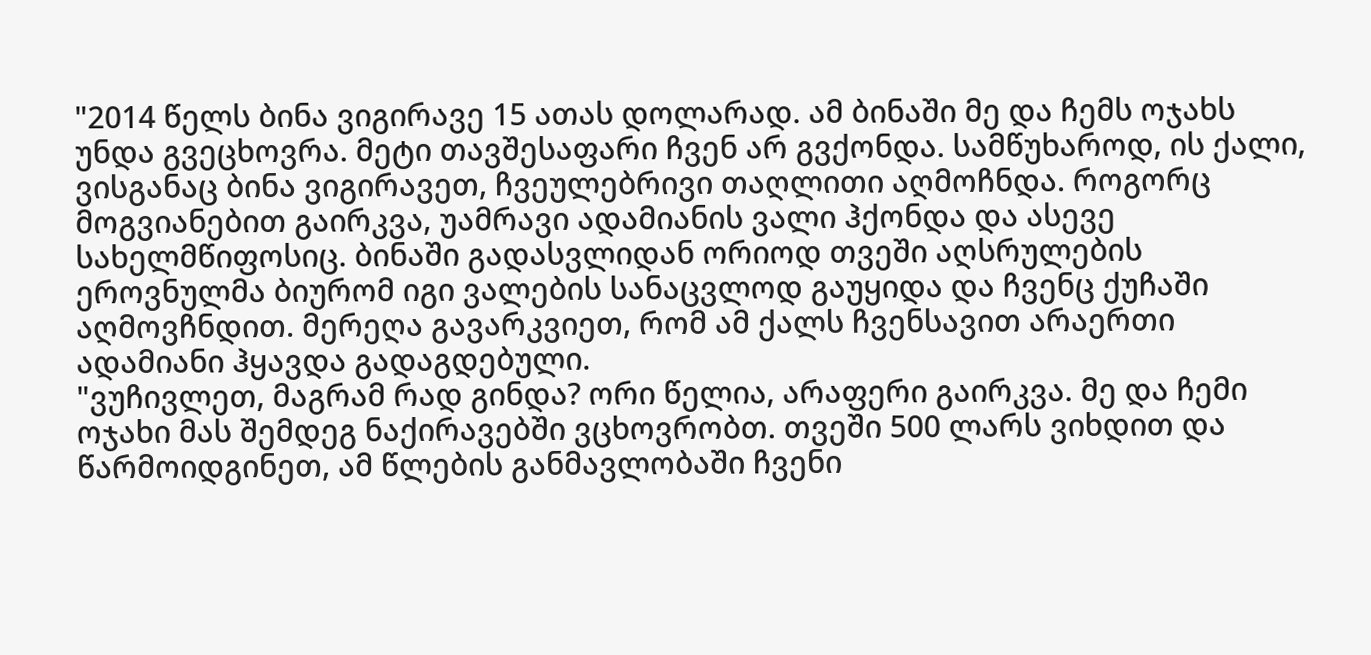"2014 წელს ბინა ვიგირავე 15 ათას დოლარად. ამ ბინაში მე და ჩემს ოჯახს უნდა გვეცხოვრა. მეტი თავშესაფარი ჩვენ არ გვქონდა. სამწუხაროდ, ის ქალი, ვისგანაც ბინა ვიგირავეთ, ჩვეულებრივი თაღლითი აღმოჩნდა. როგორც მოგვიანებით გაირკვა, უამრავი ადამიანის ვალი ჰქონდა და ასევე სახელმწიფოსიც. ბინაში გადასვლიდან ორიოდ თვეში აღსრულების ეროვნულმა ბიურომ იგი ვალების სანაცვლოდ გაუყიდა და ჩვენც ქუჩაში აღმოვჩნდით. მერეღა გავარკვიეთ, რომ ამ ქალს ჩვენსავით არაერთი ადამიანი ჰყავდა გადაგდებული.
"ვუჩივლეთ, მაგრამ რად გინდა? ორი წელია, არაფერი გაირკვა. მე და ჩემი ოჯახი მას შემდეგ ნაქირავებში ვცხოვრობთ. თვეში 500 ლარს ვიხდით და წარმოიდგინეთ, ამ წლების განმავლობაში ჩვენი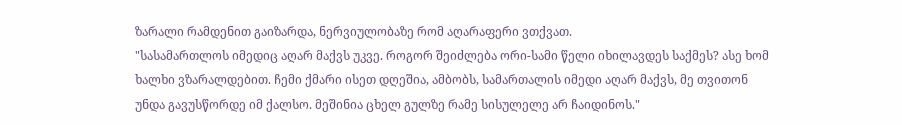ზარალი რამდენით გაიზარდა, ნერვიულობაზე რომ აღარაფერი ვთქვათ.
"სასამართლოს იმედიც აღარ მაქვს უკვე. როგორ შეიძლება ორი-სამი წელი იხილავდეს საქმეს? ასე ხომ ხალხი ვზარალდებით. ჩემი ქმარი ისეთ დღეშია, ამბობს, სამართალის იმედი აღარ მაქვს, მე თვითონ უნდა გავუსწორდე იმ ქალსო. მეშინია ცხელ გულზე რამე სისულელე არ ჩაიდინოს."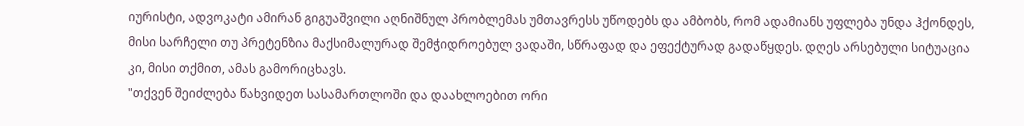იურისტი, ადვოკატი ამირან გიგუაშვილი აღნიშნულ პრობლემას უმთავრესს უწოდებს და ამბობს, რომ ადამიანს უფლება უნდა ჰქონდეს, მისი სარჩელი თუ პრეტენზია მაქსიმალურად შემჭიდროებულ ვადაში, სწრაფად და ეფექტურად გადაწყდეს. დღეს არსებული სიტუაცია კი, მისი თქმით, ამას გამორიცხავს.
"თქვენ შეიძლება წახვიდეთ სასამართლოში და დაახლოებით ორი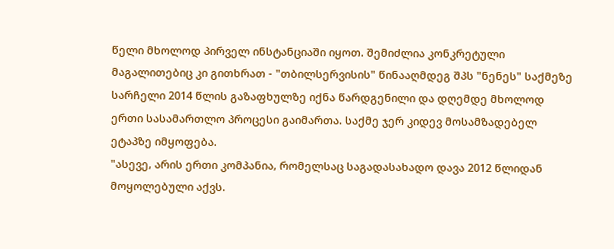წელი მხოლოდ პირველ ინსტანციაში იყოთ. შემიძლია კონკრეტული მაგალითებიც კი გითხრათ - "თბილსერვისის" წინააღმდეგ შპს "ნენეს" საქმეზე სარჩელი 2014 წლის გაზაფხულზე იქნა წარდგენილი და დღემდე მხოლოდ ერთი სასამართლო პროცესი გაიმართა. საქმე ჯერ კიდევ მოსამზადებელ ეტაპზე იმყოფება.
"ასევე, არის ერთი კომპანია, რომელსაც საგადასახადო დავა 2012 წლიდან მოყოლებული აქვს.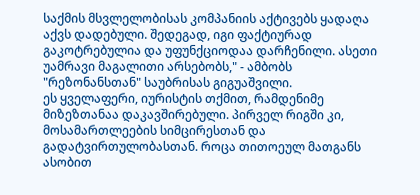საქმის მსვლელობისას კომპანიის აქტივებს ყადაღა აქვს დადებული. შედეგად, იგი ფაქტიურად გაკოტრებულია და უფუნქციოდაა დარჩენილი. ასეთი უამრავი მაგალითი არსებობს," - ამბობს "რეზონანსთან" საუბრისას გიგუაშვილი.
ეს ყველაფერი, იურისტის თქმით, რამდენიმე მიზეზთანაა დაკავშირებული. პირველ რიგში კი, მოსამართლეების სიმცირესთან და გადატვირთულობასთან. როცა თითოეულ მათგანს ასობით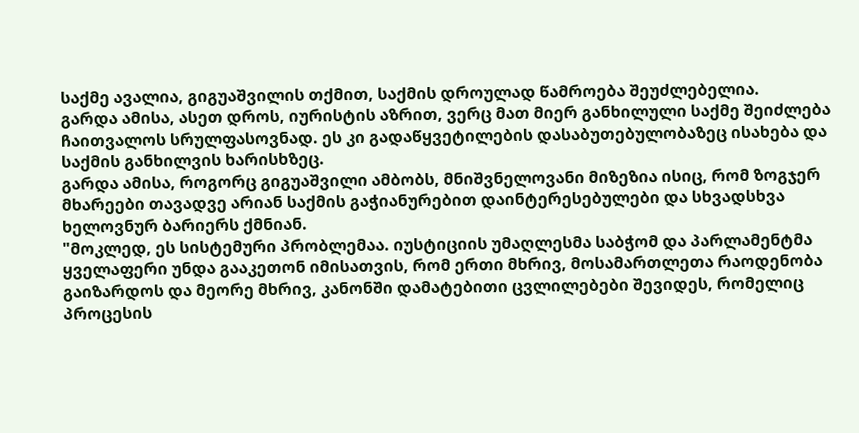საქმე ავალია, გიგუაშვილის თქმით, საქმის დროულად წამროება შეუძლებელია.
გარდა ამისა, ასეთ დროს, იურისტის აზრით, ვერც მათ მიერ განხილული საქმე შეიძლება ჩაითვალოს სრულფასოვნად. ეს კი გადაწყვეტილების დასაბუთებულობაზეც ისახება და საქმის განხილვის ხარისხზეც.
გარდა ამისა, როგორც გიგუაშვილი ამბობს, მნიშვნელოვანი მიზეზია ისიც, რომ ზოგჯერ მხარეები თავადვე არიან საქმის გაჭიანურებით დაინტერესებულები და სხვადსხვა ხელოვნურ ბარიერს ქმნიან.
"მოკლედ, ეს სისტემური პრობლემაა. იუსტიციის უმაღლესმა საბჭომ და პარლამენტმა ყველაფერი უნდა გააკეთონ იმისათვის, რომ ერთი მხრივ, მოსამართლეთა რაოდენობა გაიზარდოს და მეორე მხრივ, კანონში დამატებითი ცვლილებები შევიდეს, რომელიც პროცესის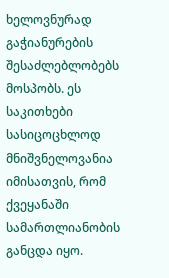ხელოვნურად გაჭიანურების შესაძლებლობებს მოსპობს. ეს საკითხები სასიცოცხლოდ მნიშვნელოვანია იმისათვის, რომ ქვეყანაში სამართლიანობის განცდა იყო.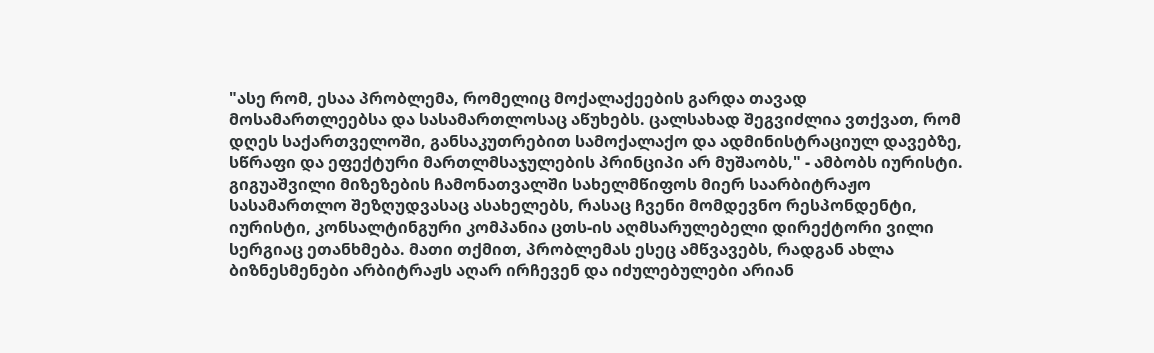"ასე რომ, ესაა პრობლემა, რომელიც მოქალაქეების გარდა თავად მოსამართლეებსა და სასამართლოსაც აწუხებს. ცალსახად შეგვიძლია ვთქვათ, რომ დღეს საქართველოში, განსაკუთრებით სამოქალაქო და ადმინისტრაციულ დავებზე, სწრაფი და ეფექტური მართლმსაჯულების პრინციპი არ მუშაობს," - ამბობს იურისტი.
გიგუაშვილი მიზეზების ჩამონათვალში სახელმწიფოს მიერ საარბიტრაჟო სასამართლო შეზღუდვასაც ასახელებს, რასაც ჩვენი მომდევნო რესპონდენტი, იურისტი, კონსალტინგური კომპანია ცთს-ის აღმსარულებელი დირექტორი ვილი სერგიაც ეთანხმება. მათი თქმით, პრობლემას ესეც ამწვავებს, რადგან ახლა ბიზნესმენები არბიტრაჟს აღარ ირჩევენ და იძულებულები არიან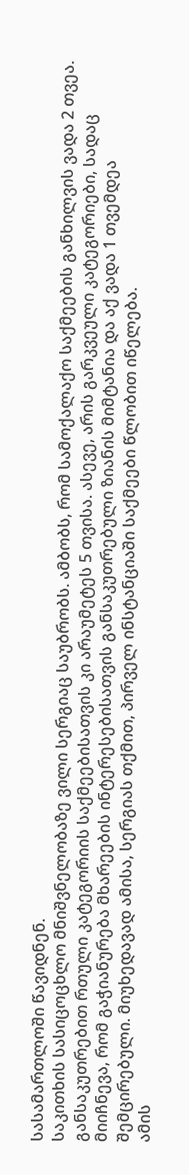სასამართლოში წავიდნენ.
საკითხის სასიცოცხლო მნიშვნელობაზე ვილი სერგიაც საუბრობს. ამბობს, რომ სამოქალაქო საქმეების განხილვის ვადა 2 თვეა. განსაკუთრებით რთული კატეგორიის საქმეებისათვის კი არაუმეტეს 5 თვისა. ასევე, არის გარკვეული კატეგორიები, სადაც მიიჩნევა, რომ გაჭიანურება მხარეების ინტერესებისათვის განსაკუთრებული ზიანის მიმტანია და აქ ვადა 1 თვემდეა შემცირებული. მიუხედავად ამისა, სერგიას თქმით, პირველ ინსტანციაში საქმეები წლობით იწელება.
ამის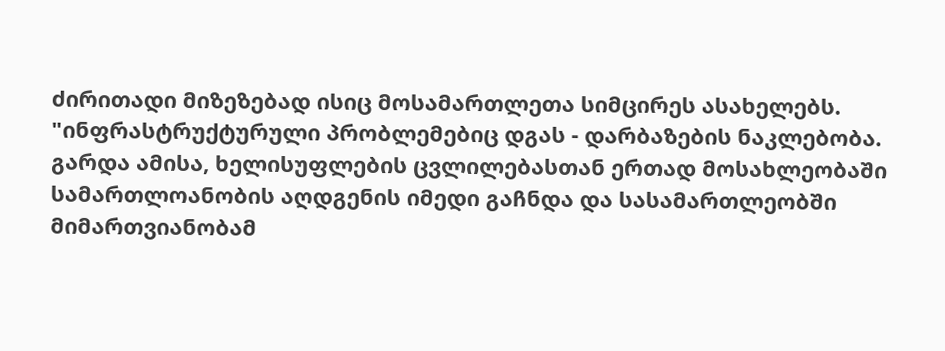ძირითადი მიზეზებად ისიც მოსამართლეთა სიმცირეს ასახელებს.
"ინფრასტრუქტურული პრობლემებიც დგას - დარბაზების ნაკლებობა. გარდა ამისა, ხელისუფლების ცვლილებასთან ერთად მოსახლეობაში სამართლოანობის აღდგენის იმედი გაჩნდა და სასამართლეობში მიმართვიანობამ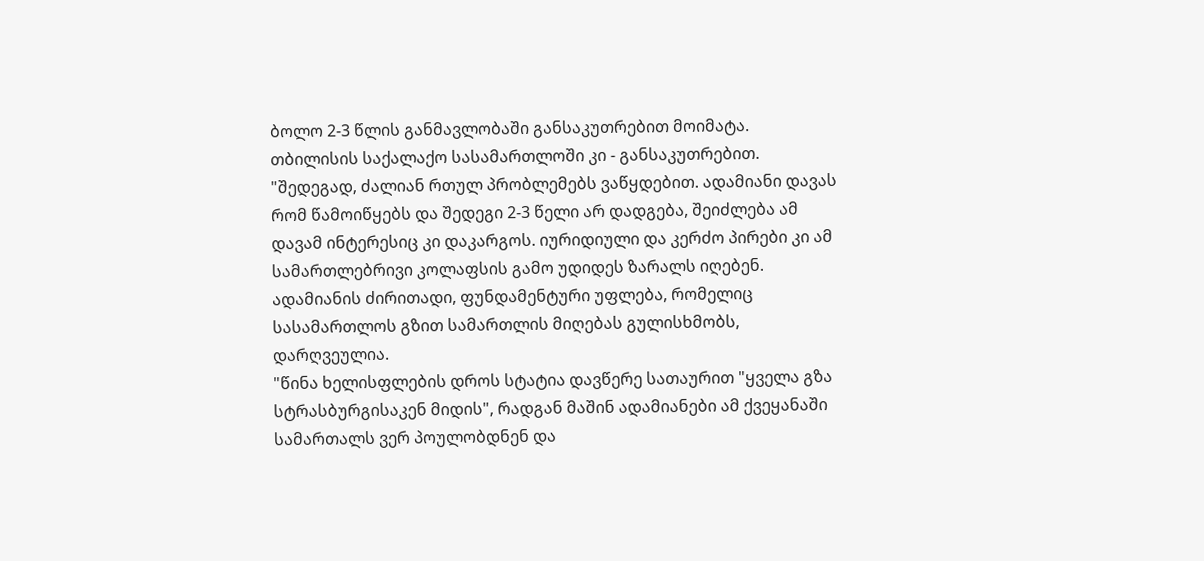ბოლო 2-3 წლის განმავლობაში განსაკუთრებით მოიმატა. თბილისის საქალაქო სასამართლოში კი - განსაკუთრებით.
"შედეგად, ძალიან რთულ პრობლემებს ვაწყდებით. ადამიანი დავას რომ წამოიწყებს და შედეგი 2-3 წელი არ დადგება, შეიძლება ამ დავამ ინტერესიც კი დაკარგოს. იურიდიული და კერძო პირები კი ამ სამართლებრივი კოლაფსის გამო უდიდეს ზარალს იღებენ. ადამიანის ძირითადი, ფუნდამენტური უფლება, რომელიც სასამართლოს გზით სამართლის მიღებას გულისხმობს, დარღვეულია.
"წინა ხელისფლების დროს სტატია დავწერე სათაურით "ყველა გზა სტრასბურგისაკენ მიდის", რადგან მაშინ ადამიანები ამ ქვეყანაში სამართალს ვერ პოულობდნენ და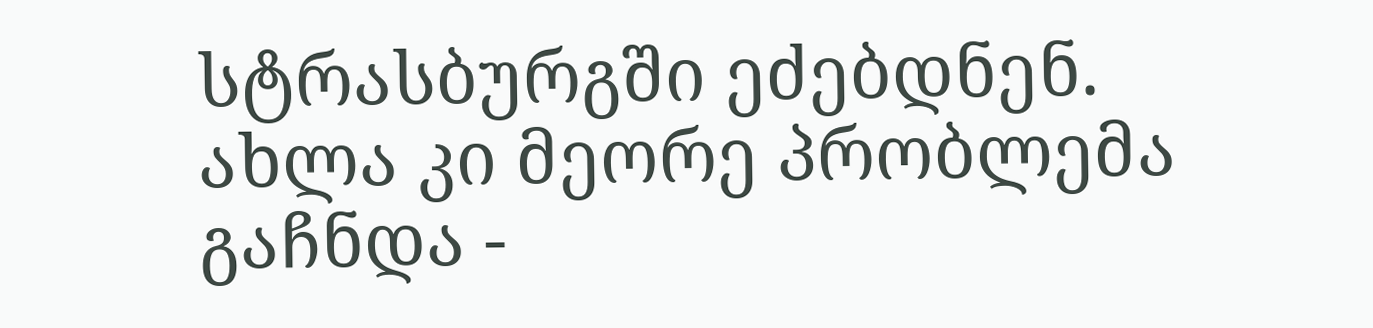სტრასბურგში ეძებდნენ. ახლა კი მეორე პრობლემა გაჩნდა -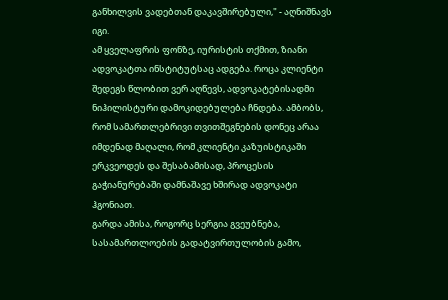განხილვის ვადებთან დაკავშირებული," - აღნიშნავს იგი.
ამ ყველაფრის ფონზე, იურისტის თქმით, ზიანი ადვოკატთა ინსტიტუტსაც ადგება. როცა კლიენტი შედეგს წლობით ვერ აღწევს, ადვოკატებისადმი ნიჰილისტური დამოკიდებულება ჩნდება. ამბობს, რომ სამართლებრივი თვითშეგნების დონეც არაა იმდენად მაღალი, რომ კლიენტი კაზუისტიკაში ერკვეოდეს და შესაბამისად, პროცესის გაჭიანურებაში დამნაშავე ხშირად ადვოკატი ჰგონიათ.
გარდა ამისა, როგორც სერგია გვეუბნება, სასამართლოების გადატვირთულობის გამო,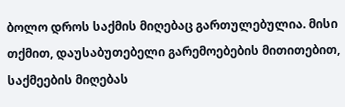ბოლო დროს საქმის მიღებაც გართულებულია. მისი თქმით, დაუსაბუთებელი გარემოებების მითითებით, საქმეების მიღებას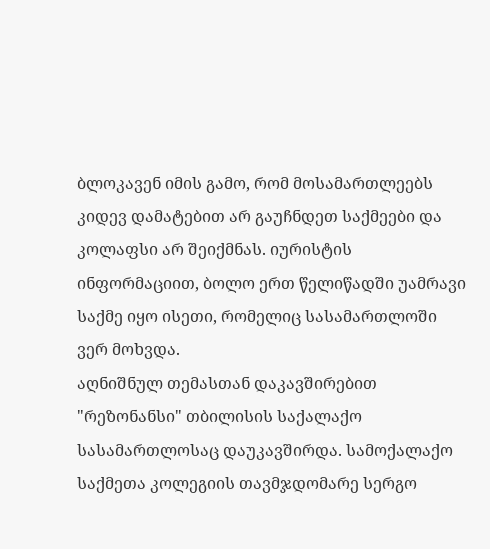ბლოკავენ იმის გამო, რომ მოსამართლეებს კიდევ დამატებით არ გაუჩნდეთ საქმეები და კოლაფსი არ შეიქმნას. იურისტის ინფორმაციით, ბოლო ერთ წელიწადში უამრავი საქმე იყო ისეთი, რომელიც სასამართლოში ვერ მოხვდა.
აღნიშნულ თემასთან დაკავშირებით "რეზონანსი" თბილისის საქალაქო სასამართლოსაც დაუკავშირდა. სამოქალაქო საქმეთა კოლეგიის თავმჯდომარე სერგო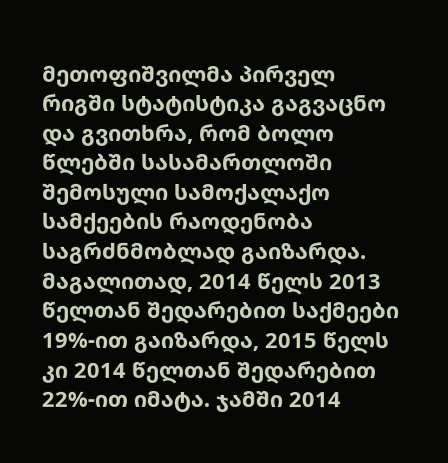მეთოფიშვილმა პირველ რიგში სტატისტიკა გაგვაცნო და გვითხრა, რომ ბოლო წლებში სასამართლოში შემოსული სამოქალაქო სამქეების რაოდენობა საგრძნმობლად გაიზარდა.
მაგალითად, 2014 წელს 2013 წელთან შედარებით საქმეები 19%-ით გაიზარდა, 2015 წელს კი 2014 წელთან შედარებით 22%-ით იმატა. ჯამში 2014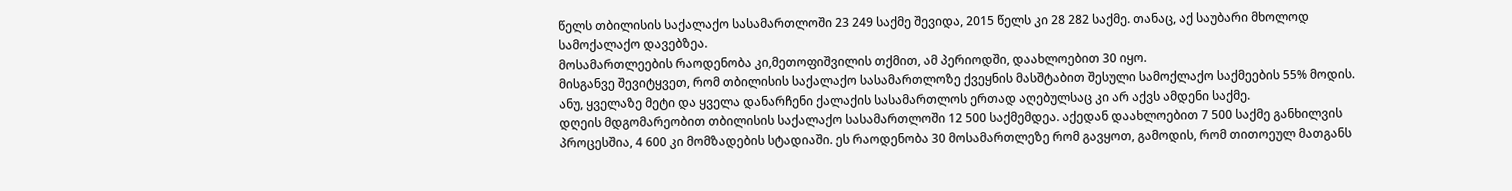წელს თბილისის საქალაქო სასამართლოში 23 249 საქმე შევიდა, 2015 წელს კი 28 282 საქმე. თანაც, აქ საუბარი მხოლოდ სამოქალაქო დავებზეა.
მოსამართლეების რაოდენობა კი,მეთოფიშვილის თქმით, ამ პერიოდში, დაახლოებით 30 იყო.
მისგანვე შევიტყვეთ, რომ თბილისის საქალაქო სასამართლოზე ქვეყნის მასშტაბით შესული სამოქლაქო საქმეების 55% მოდის. ანუ, ყველაზე მეტი და ყველა დანარჩენი ქალაქის სასამართლოს ერთად აღებულსაც კი არ აქვს ამდენი საქმე.
დღეის მდგომარეობით თბილისის საქალაქო სასამართლოში 12 500 საქმემდეა. აქედან დაახლოებით 7 500 საქმე განხილვის პროცესშია, 4 600 კი მომზადების სტადიაში. ეს რაოდენობა 30 მოსამართლეზე რომ გავყოთ, გამოდის, რომ თითოეულ მათგანს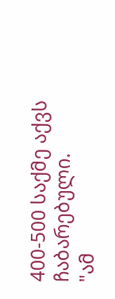400-500 საქმე აქვს ჩაბარებული.
"ამ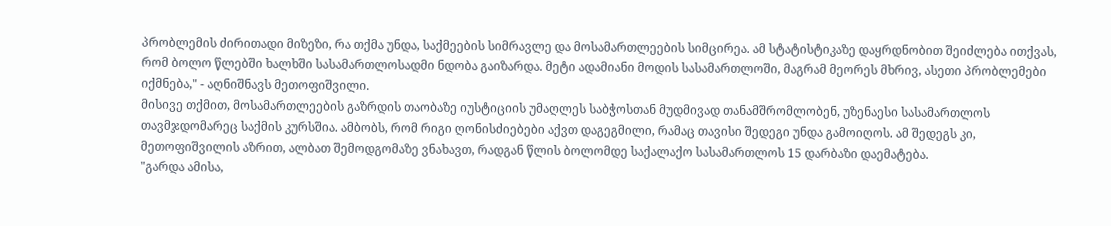პრობლემის ძირითადი მიზეზი, რა თქმა უნდა, საქმეების სიმრავლე და მოსამართლეების სიმცირეა. ამ სტატისტიკაზე დაყრდნობით შეიძლება ითქვას, რომ ბოლო წლებში ხალხში სასამართლოსადმი ნდობა გაიზარდა. მეტი ადამიანი მოდის სასამართლოში, მაგრამ მეორეს მხრივ, ასეთი პრობლემები იქმნება," - აღნიშნავს მეთოფიშვილი.
მისივე თქმით, მოსამართლეების გაზრდის თაობაზე იუსტიციის უმაღლეს საბჭოსთან მუდმივად თანამშრომლობენ, უზენაესი სასამართლოს თავმჯდომარეც საქმის კურსშია. ამბობს, რომ რიგი ღონისძიებები აქვთ დაგეგმილი, რამაც თავისი შედეგი უნდა გამოიღოს. ამ შედეგს კი, მეთოფიშვილის აზრით, ალბათ შემოდგომაზე ვნახავთ, რადგან წლის ბოლომდე საქალაქო სასამართლოს 15 დარბაზი დაემატება.
"გარდა ამისა,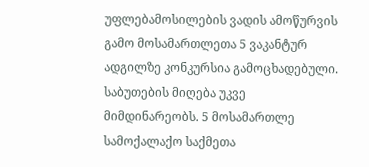უფლებამოსილების ვადის ამოწურვის გამო მოსამართლეთა 5 ვაკანტურ ადგილზე კონკურსია გამოცხადებული. საბუთების მიღება უკვე მიმდინარეობს. 5 მოსამართლე სამოქალაქო საქმეთა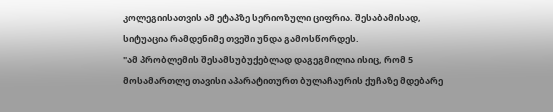კოლეგიისათვის ამ ეტაპზე სერიოზული ციფრია. შესაბამისად, სიტუაცია რამდენიმე თვეში უნდა გამოსწორდეს.
"ამ პრობლემის შესამსუბუქებლად დაგეგმილია ისიც, რომ 5 მოსამართლე თავისი აპარატითურთ ბულაჩაურის ქუჩაზე მდებარე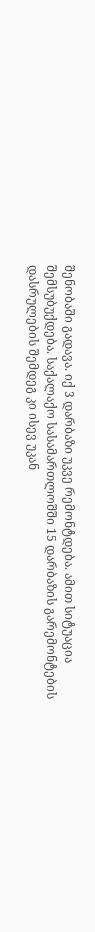შენობაში გადავა. იქ 3 დარბაზი უკვე რემონტდება. ამით სიტუაცია შემსუბუქდება. საქალაქო სასამართლოშში 15 დარბაზის გარემონტების დასრულების შემდეგ კი ისევ უკან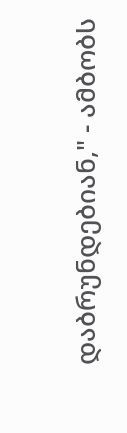დაბრუნდებიან," - ამბობს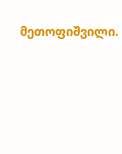მეთოფიშვილი.